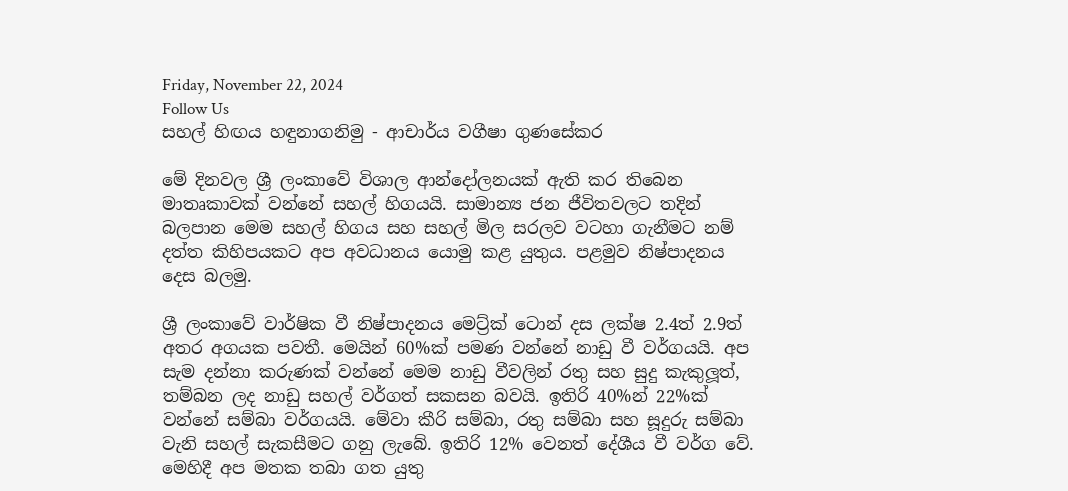Friday, November 22, 2024
Follow Us
සහල් හිඟය හඳුනාගනිමු - ආචාර්ය වගීෂා ගුණසේකර

මේ දිනවල ශ්‍රී ලංකාවේ විශාල ආන්දෝලනයක් ඇති කර තිබෙන මාතෘකාවක් වන්නේ සහල් හිගයයි. සාමාන්‍ය ජන ජීවිතවලට තදින් බලපාන මෙම සහල් හිගය සහ සහල් මිල සරලව වටහා ගැනීමට නම් දත්ත කිහිපයකට අප අවධානය යොමු කළ යුතුය. පළමුව නිෂ්පාදනය දෙස බලමු.

ශ්‍රී ලංකාවේ වාර්ෂික වී නිෂ්පාදනය මෙට්‍ර්ක් ටොන් දස ලක්ෂ 2.4ත් 2.9ත් අතර අගයක පවතී. මෙයින් 60%ක් පමණ වන්නේ නාඩු වී වර්ගයයි. අප සැම දන්නා කරුණක් වන්නේ මෙම නාඩු වීවලින් රතු සහ සුදු කැකුලූත්, තම්බන ලද නාඩු සහල් වර්ගත් සකසන බවයි. ඉතිරි 40%න් 22%ක් වන්නේ සම්බා වර්ගයයි. මේවා කීරි සම්බා, රතු සම්බා සහ සූදුරු සම්බා වැනි සහල් සැකසීමට ගනු ලැබේ. ඉතිරි 12% වෙනත් දේශීය වී වර්ග වේ. මෙහිදී අප මතක තබා ගත යුතු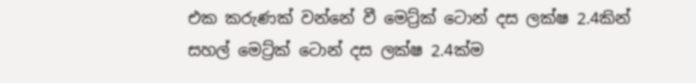එක කරුණක් වන්නේ වී මෙට්‍ර්ක් ටොන් දස ලක්ෂ 2.4කින් සහල් මෙට්‍ර්ක් ටොන් දස ලක්ෂ 2.4ක්ම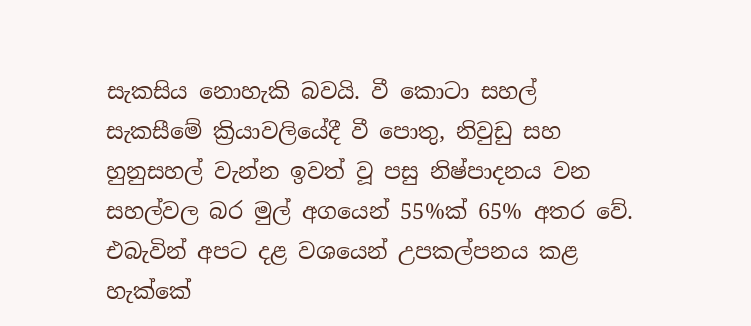සැකසිය නොහැකි බවයි. වී කොටා සහල් සැකසීමේ ක්‍රියාවලියේදී වී පොතු, නිවුඩු සහ හුනුසහල් වැන්න ඉවත් වූ පසු නිෂ්පාදනය වන සහල්වල බර මුල් අගයෙන් 55%ක් 65% අතර වේ. එබැවින් අපට දළ වශයෙන් උපකල්පනය කළ හැක්කේ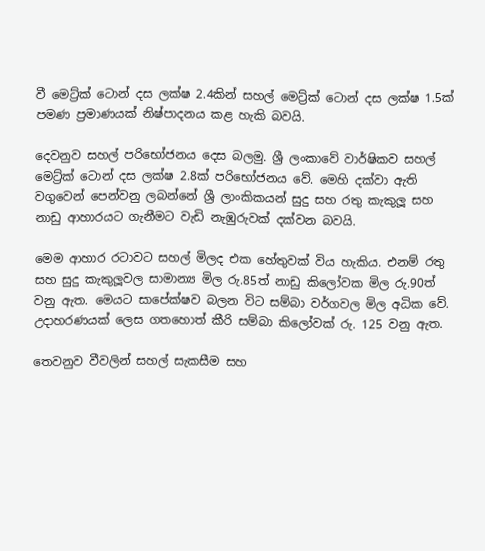වී මෙට්‍ර්ක් ටොන් දස ලක්ෂ 2.4කින් සහල් මෙට්‍ර්ක් ටොන් දස ලක්ෂ 1.5ක් පමණ ප්‍රමාණයක් නිෂ්පාදනය කළ හැකි බවයි.

දෙවනුව සහල් පරිභෝජනය දෙස බලමු. ශ්‍රී ලංකාවේ වාර්ෂිකව සහල් මෙට්‍ර්ක් ටොන් දස ලක්ෂ 2.8ක් පරිභෝජනය වේ. මෙහි දක්වා ඇති වගුවෙන් පෙන්වනු ලබන්නේ ශ්‍රී ලාංකිකයන් සුදු සහ රතු කැකුලූ සහ නාඩු ආහාරයට ගැනීමට වැඩි නැඹුරුවක් දක්වන බවයි.

මෙම ආහාර රටාවට සහල් මිලද එක හේතුවක් විය හැකිය. එනම් රතු සහ සුදු කැකුලූවල සාමාන්‍ය මිල රු.85ත් නාඩු කිලෝවක මිල රු.90ත් වනු ඇත. මෙයට සාපේක්ෂව බලන විට සම්බා වර්ගවල මිල අධික වේ. උදාහරණයක් ලෙස ගතහොත් කීරි සම්බා කිලෝවක් රු. 125 වනු ඇත.

තෙවනුව වීවලින් සහල් සැකසීම සහ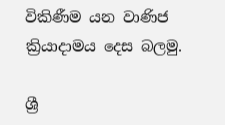විකිණීම යන වාණිජ ක්‍රියාදාමය දෙස බලමු.

ශ්‍රී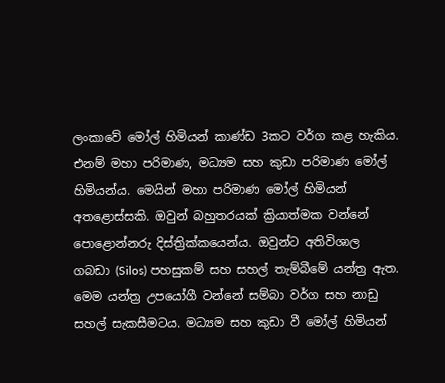ලංකාවේ මෝල් හිමියන් කාණ්ඩ 3කට වර්ග කළ හැකිය. එනම් මහා පරිමාණ, මධ්‍යම සහ කුඩා පරිමාණ මෝල් හිමියන්ය. මෙයින් මහා පරිමාණ මෝල් හිමියන් අතළොස්සකි. ඔවුන් බහුතරයක් ක්‍රියාත්මක වන්නේ පොළොන්නරු දිස්ත්‍රික්කයෙන්ය. ඔවුන්ට අතිවිශාල ගබඩා (Silos) පහසුකම් සහ සහල් තැම්බීමේ යන්ත්‍ර ඇත. මෙම යන්ත්‍ර උපයෝගී වන්නේ සම්බා වර්ග සහ නාඩු සහල් සැකසීමටය. මධ්‍යම සහ කුඩා වී මෝල් හිමියන්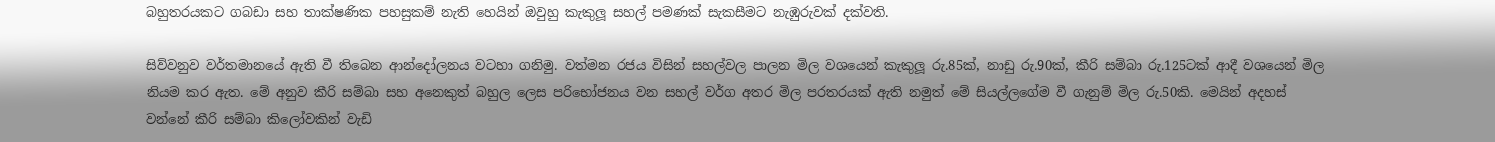බහුතරයකට ගබඩා සහ තාක්ෂණික පහසුකම් නැති හෙයින් ඔවුහු කැකුලූ සහල් පමණක් සැකසීමට නැඹුරුවක් දක්වති.

සිව්වනුව වර්තමානයේ ඇති වී තිබෙන ආන්දෝලනය වටහා ගනිමු. වත්මන රජය විසින් සහල්වල පාලන මිල වශයෙන් කැකුලූ රු.85ක්, නාඩු රු.90ක්, කීරි සම්බා රු.125ටක් ආදී වශයෙන් මිල නියම කර ඇත. මේ අනුව කීරි සම්බා සහ අනෙකුත් බහුල ලෙස පරිභෝජනය වන සහල් වර්ග අතර මිල පරතරයක් ඇති නමුත් මේ සියල්ලගේම වී ගැනුම් මිල රු.50කි. මෙයින් අදහස් වන්නේ කීරි සම්බා කිලෝවකින් වැඩි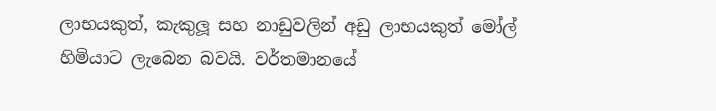ලාභයකුත්, කැකුලූ සහ නාඩුවලින් අඩු ලාභයකුත් මෝල් හිමියාට ලැබෙන බවයි. වර්තමානයේ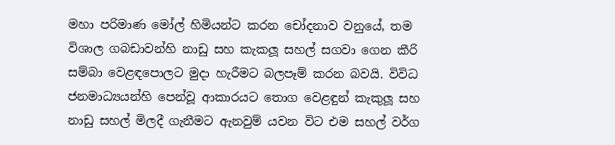මහා පරිමාණ මෝල් හිමියන්ට කරන චෝදනාව වනුයේ, තම විශාල ගබඩාවන්හි නාඩු සහ කැකලූ සහල් සගවා ගෙන කීරි සම්බා වෙළඳපොලට මුදා හැරීමට බලපෑම් කරන බවයි. විවිධ ජනමාධ්‍යයන්හි පෙන්වූ ආකාරයට තොග වෙළඳුන් කැකුලූ සහ නාඩු සහල් මිලදී ගැනීමට ඇනවුම් යවන විට එම සහල් වර්ග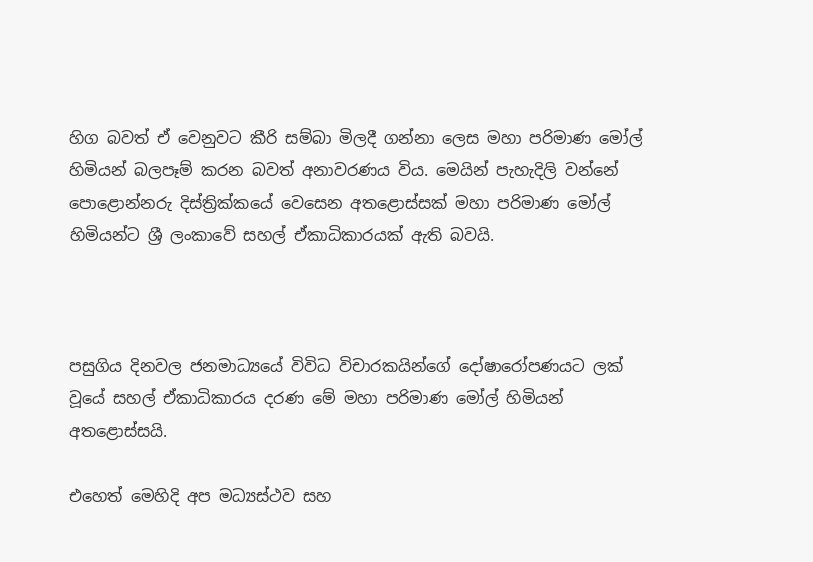හිග බවත් ඒ වෙනුවට කීරි සම්බා මිලදී ගන්නා ලෙස මහා පරිමාණ මෝල් හිමියන් බලපෑම් කරන බවත් අනාවරණය විය. මෙයින් පැහැදිලි වන්නේ පොළොන්නරු දිස්ත්‍රික්කයේ වෙසෙන අතළොස්සක් මහා පරිමාණ මෝල් හිමියන්ට ශ්‍රී ලංකාවේ සහල් ඒකාධිකාරයක් ඇති බවයි.



පසුගිය දිනවල ජනමාධ්‍යයේ විවිධ විචාරකයින්ගේ දෝෂාරෝපණයට ලක් වූයේ සහල් ඒකාධිකාරය දරණ මේ මහා පරිමාණ මෝල් හිමියන් අතළොස්සයි.

එහෙත් මෙහිදි අප මධ්‍යස්ථව සහ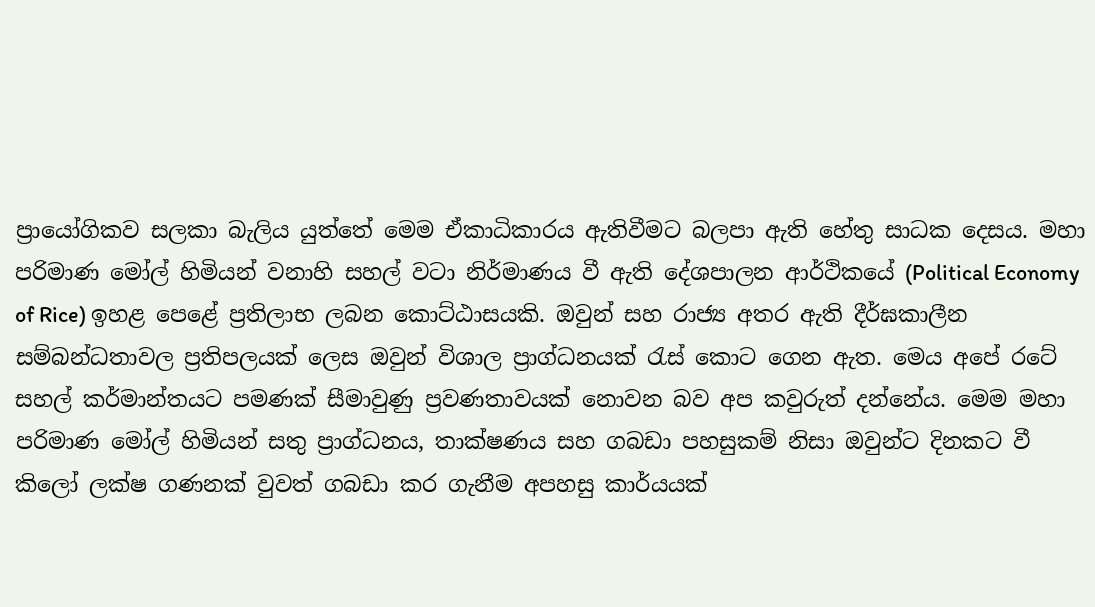ප්‍රායෝගිකව සලකා බැලිය යුත්තේ මෙම ඒකාධිකාරය ඇතිවීමට බලපා ඇති හේතු සාධක දෙසය. මහා පරිමාණ මෝල් හිමියන් වනාහි සහල් වටා නිර්මාණය වී ඇති දේශපාලන ආර්ථිකයේ (Political Economy of Rice) ඉහළ පෙළේ ප්‍රතිලාභ ලබන කොට්ඨාසයකි. ඔවුන් සහ රාජ්‍ය අතර ඇති දීර්ඝකාලීන සම්බන්ධතාවල ප්‍රතිපලයක් ලෙස ඔවුන් විශාල ප්‍රාග්ධනයක් රැස් කොට ගෙන ඇත. මෙය අපේ රටේ සහල් කර්මාන්තයට පමණක් සීමාවුණු ප්‍රවණතාවයක් නොවන බව අප කවුරුත් දන්නේය. මෙම මහා පරිමාණ මෝල් හිමියන් සතු ප්‍රාග්ධනය, තාක්ෂණය සහ ගබඩා පහසුකම් නිසා ඔවුන්ට දිනකට වී කිලෝ ලක්ෂ ගණනක් වුවත් ගබඩා කර ගැනීම අපහසු කාර්යයක්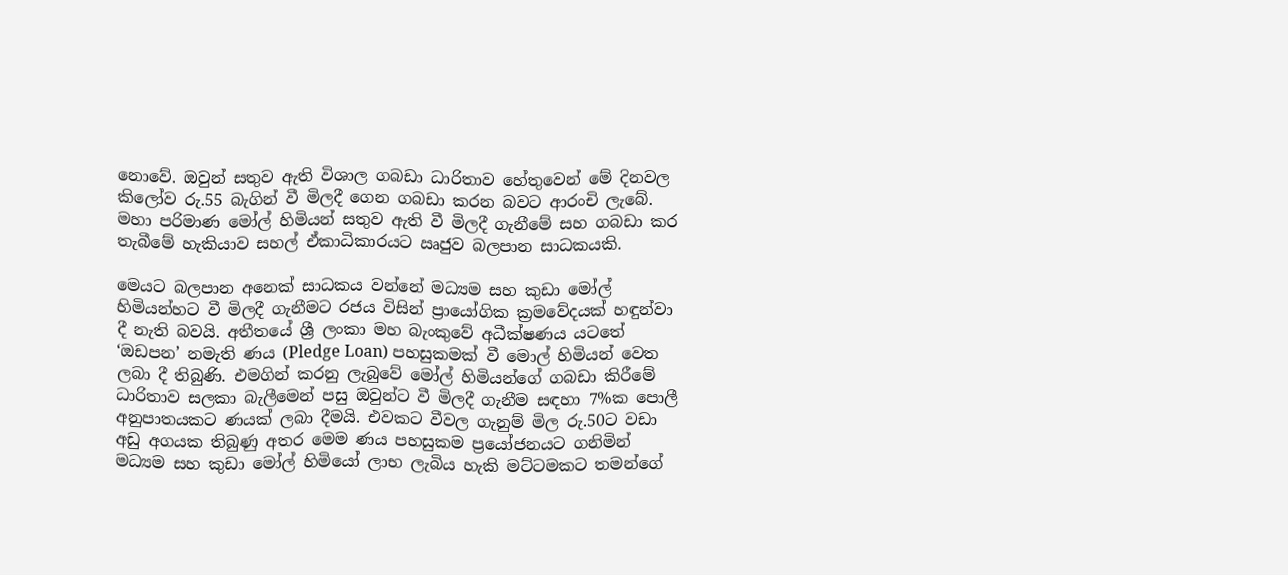නොවේ. ඔවුන් සතුව ඇති විශාල ගබඩා ධාරිතාව හේතුවෙන් මේ දිනවල කිලෝව රු.55 බැගින් වී මිලදී ගෙන ගබඩා කරන බවට ආරංචි ලැබේ. මහා පරිමාණ මෝල් හිමියන් සතුව ඇති වී මිලදී ගැනීමේ සහ ගබඩා කර තැබීමේ හැකියාව සහල් ඒකාධිකාරයට ඍජුව බලපාන සාධකයකි.

මෙයට බලපාන අනෙක් සාධකය වන්නේ මධ්‍යම සහ කුඩා මෝල් හිමියන්හට වී මිලදී ගැනීමට රජය විසින් ප්‍රායෝගික ක්‍රමවේදයක් හඳුන්වා දී නැති බවයි. අතීතයේ ශ්‍රී ලංකා මහ බැංකුවේ අධීක්ෂණය යටතේ ‘ඔඩපන’ නමැති ණය (Pledge Loan) පහසුකමක් වී මොල් හිමියන් වෙත ලබා දී තිබුණි. එමගින් කරනු ලැබුවේ මෝල් හිමියන්ගේ ගබඩා කිරීමේ ධාරිතාව සලකා බැලීමෙන් පසු ඔවුන්ට වී මිලදී ගැනීම සඳහා 7%ක පොලී අනුපාතයකට ණයක් ලබා දීමයි. එවකට වීවල ගැනුම් මිල රු.50ට වඩා අඩු අගයක තිබුණු අතර මෙම ණය පහසුකම ප්‍රයෝජනයට ගනිමින් මධ්‍යම සහ කුඩා මෝල් හිමියෝ ලාභ ලැබිය හැකි මට්ටමකට තමන්ගේ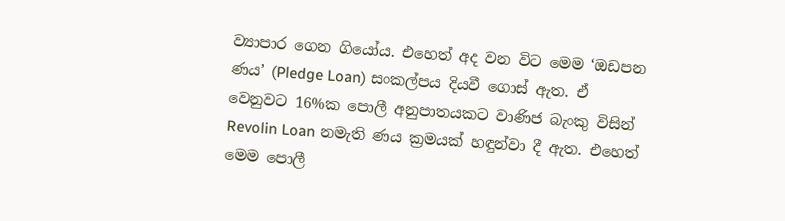ව්‍යාපාර ගෙන ගියෝය. එහෙත් අද වන විට මෙම ‘ඔඩපන ණය’ (Pledge Loan) සංකල්පය දියවී ගොස් ඇත. ඒ වෙනුවට 16%ක පොලී අනුපාතයකට වාණිජ බැංකු විසින් Revolin Loan නමැති ණය ක්‍රමයක් හඳුන්වා දී ඇත. එහෙත් මෙම පොලී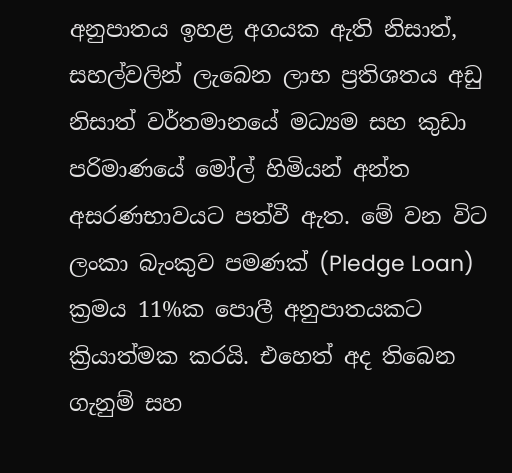අනුපාතය ඉහළ අගයක ඇති නිසාත්, සහල්වලින් ලැබෙන ලාභ ප්‍රතිශතය අඩු නිසාත් වර්තමානයේ මධ්‍යම සහ කුඩා පරිමාණයේ මෝල් හිමියන් අන්ත අසරණභාවයට පත්වී ඇත. මේ වන විට ලංකා බැංකුව පමණක් (Pledge Loan) ක්‍රමය 11%ක පොලී අනුපාතයකට ක්‍රියාත්මක කරයි. එහෙත් අද තිබෙන ගැනුම් සහ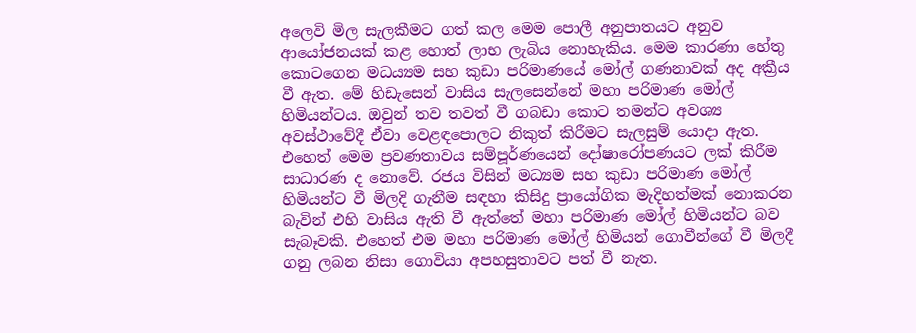අලෙවි මිල සැලකීමට ගත් කල මෙම පොලී අනුපාතයට අනුව ආයෝජනයක් කළ හොත් ලාභ ලැබිය නොහැකිය. මෙම කාරණා හේතු කොටගෙන මධය්‍යම සහ කුඩා පරිමාණයේ මෝල් ගණනාවක් අද අක්‍රීය වී ඇත. මේ හිඩැසෙන් වාසිය සැලසෙන්නේ මහා පරිමාණ මෝල් හිමියන්ටය. ඔවුන් තව තවත් වී ගබඩා කොට තමන්ට අවශ්‍ය අවස්ථාවේදී ඒවා වෙළඳපොලට නිකුත් කිරීමට සැලසුම් යොදා ඇත. එහෙත් මෙම ප්‍රවණතාවය සම්පූර්ණයෙන් දෝෂාරෝපණයට ලක් කිරීම සාධාරණ ද නොවේ. රජය විසින් මධ්‍යම සහ කුඩා පරිමාණ මෝල් හිමියන්ට වී මිලදි ගැනීම සඳහා කිසිදු ප්‍රායෝගික මැදිහත්මක් නොකරන බැවින් එහි වාසිය ඇති වී ඇත්තේ මහා පරිමාණ මෝල් හිමියන්ට බව සැබෑවකි. එහෙත් එම මහා පරිමාණ මෝල් හිමියන් ගොවීන්ගේ වී මිලදී ගනු ලබන නිසා ගොවියා අපහසුතාවට පත් වී නැත.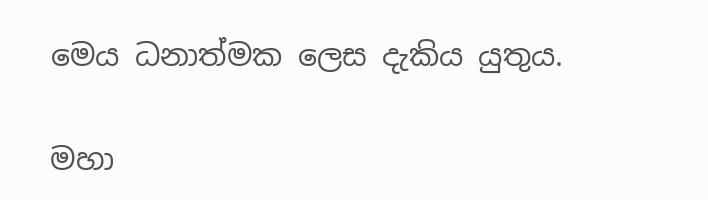මෙය ධනාත්මක ලෙස දැකිය යුතුය.

මහා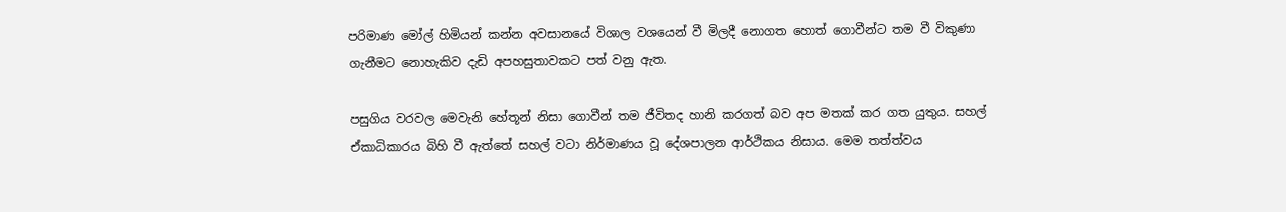පරිමාණ මෝල් හිමියන් කන්න අවසානයේ විශාල වශයෙන් වී මිලදී නොගත හොත් ගොවීන්ට තම වී විකුණා ගැනීමට නොහැකිව දැඩි අපහසුතාවකට පත් වනු ඇත.

පසුගිය වරවල මෙවැනි හේතූන් නිසා ගොවීන් තම ජීවිතද හානි කරගත් බව අප මතක් කර ගත යුතුය. සහල් ඒකාධිකාරය බිහි වී ඇත්තේ සහල් වටා නිර්මාණය වූ දේශපාලන ආර්ථිකය නිසාය. මෙම තත්ත්වය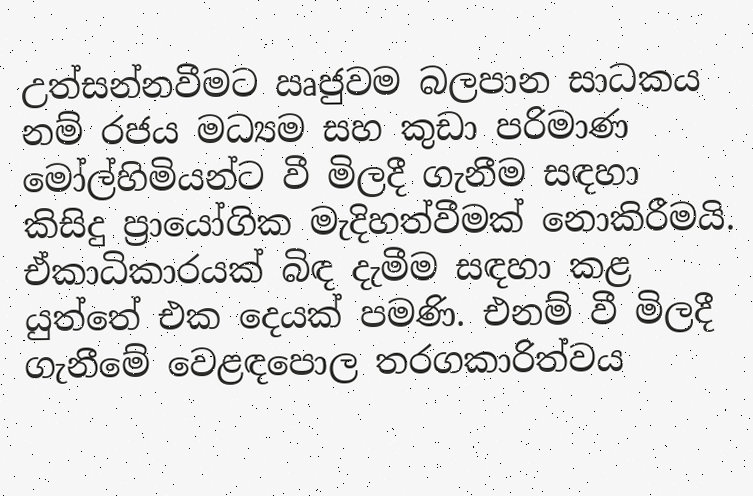උත්සන්නවීමට ඍජුවම බලපාන සාධකය නම් රජය මධ්‍යම සහ කුඩා පරිමාණ මෝල්හිමියන්ට වී මිලදී ගැනීම සඳහා කිසිදු ප්‍රායෝගික මැදිහත්වීමක් නොකිරීමයි. ඒකාධිකාරයක් බිඳ දැමීම සඳහා කළ යුත්තේ එක දෙයක් පමණි. එනම් වී මිලදී ගැනීමේ වෙළඳපොල තරගකාරිත්වය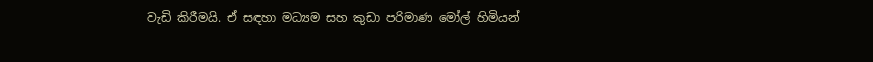වැඩි කිරීමයි. ඒ සඳහා මධ්‍යම සහ කුඩා පරිමාණ මෝල් හිමියන්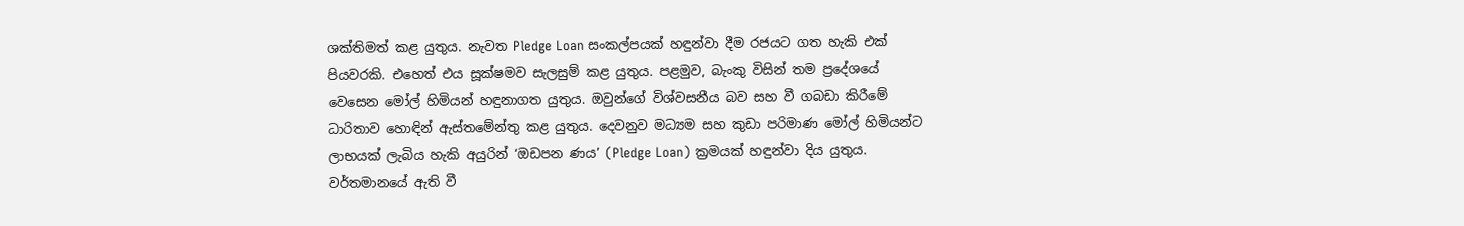ශක්තිමත් කළ යුතුය. නැවත Pledge Loan සංකල්පයක් හඳුන්වා දීම රජයට ගත හැකි එක් පියවරකි. එහෙත් එය සූක්ෂමව සැලසුම් කළ යුතුය. පළමුව, බැංකු විසින් තම ප්‍රදේශයේ වෙසෙන මෝල් හිමියන් හඳුනාගත යුතුය. ඔවුන්ගේ විශ්වසනීය බව සහ වී ගබඩා කිරීමේ ධාරිතාව හොඳින් ඇස්තමේන්තු කළ යුතුය. දෙවනුව මධ්‍යම සහ කුඩා පරිමාණ මෝල් හිමියන්ට ලාභයක් ලැබිය හැකි අයුරින් ‘ඔඩපන ණය’ (Pledge Loan) ක්‍රමයක් හඳුන්වා දිය යුතුය. වර්තමානයේ ඇති වී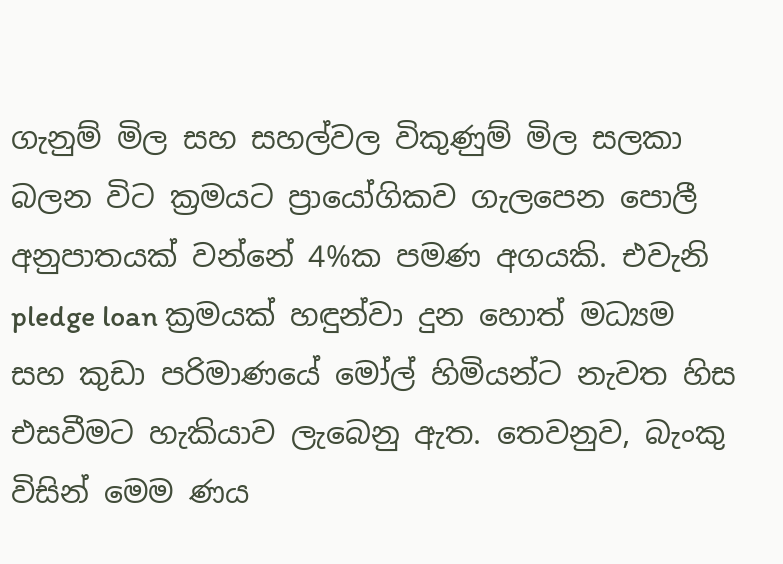ගැනුම් මිල සහ සහල්වල විකුණුම් මිල සලකා බලන විට ක්‍රමයට ප්‍රායෝගිකව ගැලපෙන පොලී අනුපාතයක් වන්නේ 4%ක පමණ අගයකි. එවැනි pledge loan ක්‍රමයක් හඳුන්වා දුන හොත් මධ්‍යම සහ කුඩා පරිමාණයේ මෝල් හිමියන්ට නැවත හිස එසවීමට හැකියාව ලැබෙනු ඇත. තෙවනුව, බැංකු විසින් මෙම ණය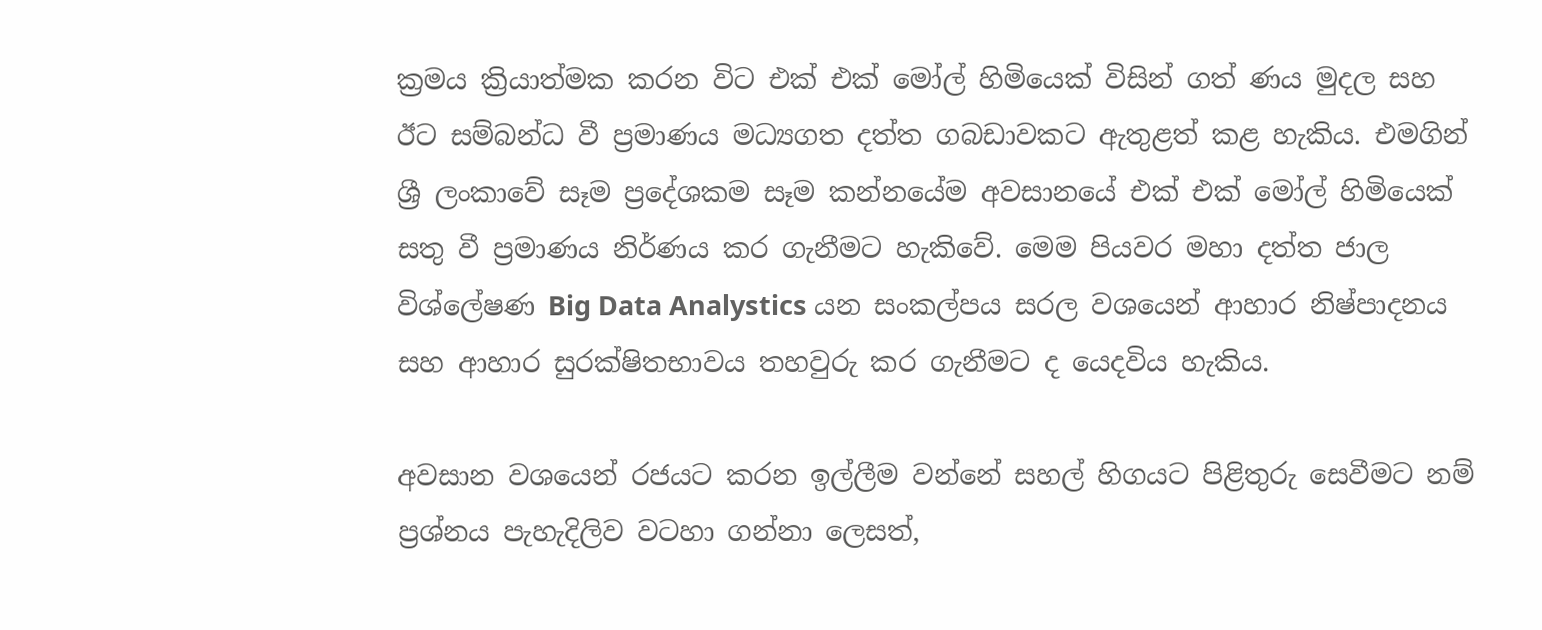ක්‍රමය ක්‍රියාත්මක කරන විට එක් එක් මෝල් හිමියෙක් විසින් ගත් ණය මුදල සහ ඊට සම්බන්ධ වී ප්‍රමාණය මධ්‍යගත දත්ත ගබඩාවකට ඇතුළත් කළ හැකිය. එමගින් ශ්‍රී ලංකාවේ සෑම ප්‍රදේශකම සෑම කන්නයේම අවසානයේ එක් එක් මෝල් හිමියෙක් සතු වී ප්‍රමාණය නිර්ණය කර ගැනීමට හැකිවේ. මෙම පියවර මහා දත්ත ජාල විශ්ලේෂණ Big Data Analystics යන සංකල්පය සරල වශයෙන් ආහාර නිෂ්පාදනය සහ ආහාර සුරක්ෂිතභාවය තහවුරු කර ගැනීමට ද යෙදවිය හැකිය.

අවසාන වශයෙන් රජයට කරන ඉල්ලීම වන්නේ සහල් හිගයට පිළිතුරු සෙවීමට නම් ප්‍රශ්නය පැහැදිලිව වටහා ගන්නා ලෙසත්,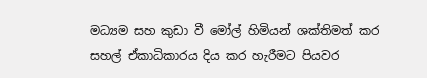මධ්‍යම සහ කුඩා වී මෝල් හිමියන් ශක්තිමත් කර සහල් ඒකාධිකාරය දිය කර හැරීමට පියවර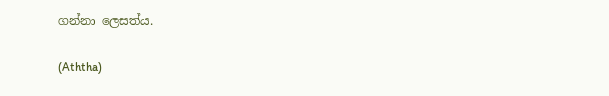ගන්නා ලෙසත්ය.

(Aththa)